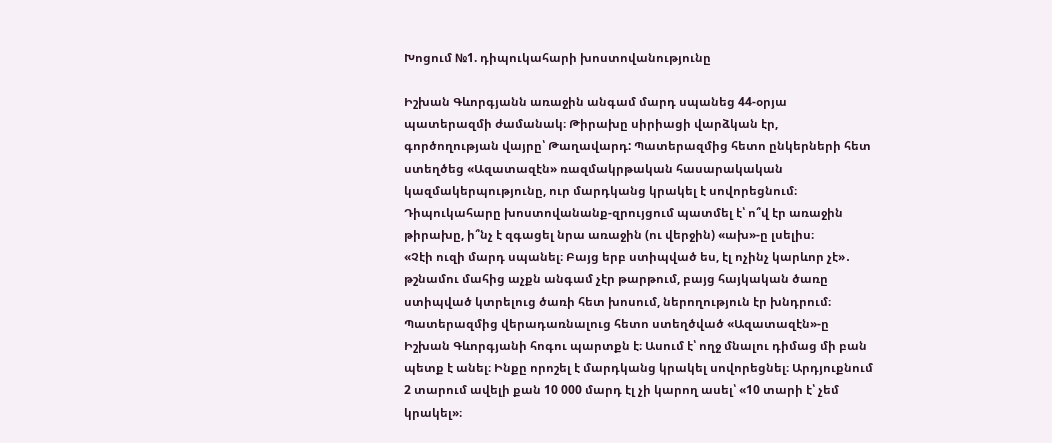Խոցում №1. դիպուկահարի խոստովանությունը

Իշխան Գևորգյանն առաջին անգամ մարդ սպանեց 44-օրյա պատերազմի ժամանակ։ Թիրախը սիրիացի վարձկան էր, գործողության վայրը՝ Թաղավարդ: Պատերազմից հետո ընկերների հետ ստեղծեց «Ազատազէն» ռազմակրթական հասարակական կազմակերպությունը, ուր մարդկանց կրակել է սովորեցնում։
Դիպուկահարը խոստովանանք-զրույցում պատմել է՝ ո՞վ էր առաջին թիրախը, ի՞նչ է զգացել նրա առաջին (ու վերջին) «ախ»-ը լսելիս։
«Չէի ուզի մարդ սպանել։ Բայց երբ ստիպված ես, էլ ոչինչ կարևոր չէ»․ թշնամու մահից աչքն անգամ չէր թարթում, բայց հայկական ծառը ստիպված կտրելուց ծառի հետ խոսում, ներողություն էր խնդրում։
Պատերազմից վերադառնալուց հետո ստեղծված «Ազատազէն»-ը Իշխան Գևորգյանի հոգու պարտքն է։ Ասում է՝ ողջ մնալու դիմաց մի բան պետք է անել։ Ինքը որոշել է մարդկանց կրակել սովորեցնել։ Արդյուքնում 2 տարում ավելի քան 10 000 մարդ էլ չի կարող ասել՝ «10 տարի է՝ չեմ կրակել»։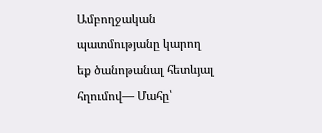Ամբողջական պատմությանը կարող եք ծանոթանալ հետևյալ հղումով— Մահը՝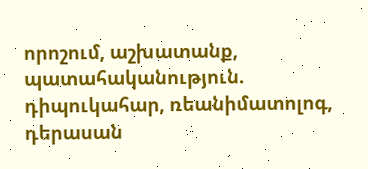որոշում, աշխատանք, պատահականություն. դիպուկահար, ռեանիմատոլոգ, դերասան